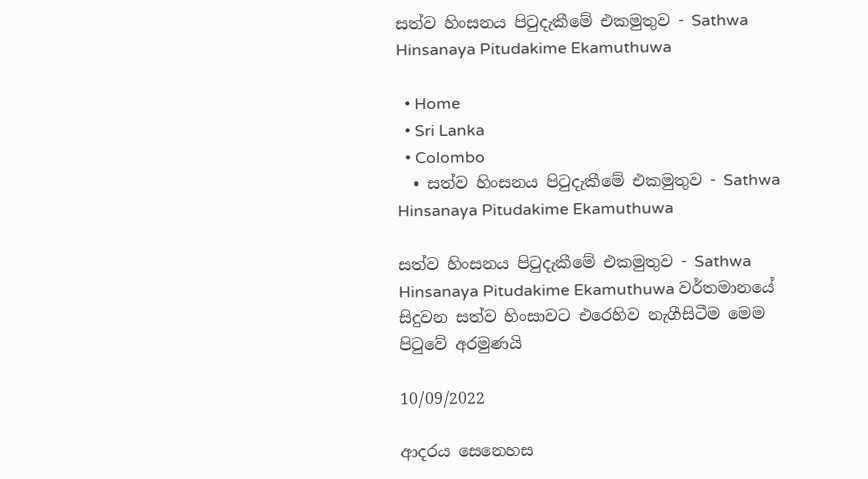සත්ව හිංසනය පිටුදැකීමේ එකමුතුව - Sathwa Hinsanaya Pitudakime Ekamuthuwa

  • Home
  • Sri Lanka
  • Colombo
  • සත්ව හිංසනය පිටුදැකීමේ එකමුතුව - Sathwa Hinsanaya Pitudakime Ekamuthuwa

සත්ව හිංසනය පිටුදැකීමේ එකමුතුව - Sathwa Hinsanaya Pitudakime Ekamuthuwa වර්තමානයේ සිදුවන සත්ව හිංසාවට එරෙහිව නැගීසිටීම මෙම පිටුවේ අරමුණයි

10/09/2022

ආදරය සෙනෙහස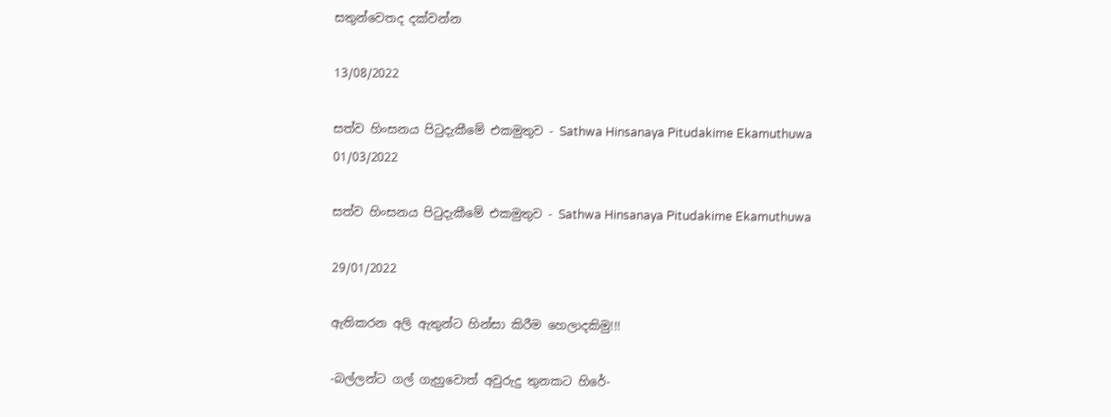සතුන්වෙතද දක්වන්න

13/08/2022

සත්ව හිංසනය පිටුදැකීමේ එකමුතුව - Sathwa Hinsanaya Pitudakime Ekamuthuwa
01/03/2022

සත්ව හිංසනය පිටුදැකීමේ එකමුතුව - Sathwa Hinsanaya Pitudakime Ekamuthuwa

29/01/2022

ඇතිකරන අලි ඇතුන්ට හින්සා කිරීම හෙලාදකිමු!!!

-බල්ලන්ට ගල් ගැහුවොත් අවුරුදු තුනකට හිරේ-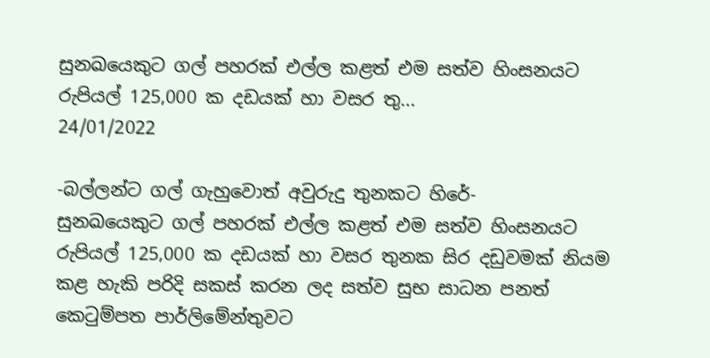සුනඛයෙකුට ගල් පහරක් එල්ල කළත් එම සත්ව හිංසනයට රුපියල් 125,000 ක දඩයක් හා වසර තු...
24/01/2022

-බල්ලන්ට ගල් ගැහුවොත් අවුරුදු තුනකට හිරේ-
සුනඛයෙකුට ගල් පහරක් එල්ල කළත් එම සත්ව හිංසනයට රුපියල් 125,000 ක දඩයක් හා වසර තුනක සිර දඩුවමක් නියම කළ හැකි පරිදි සකස් කරන ලද සත්ව සුභ සාධන පනත් කෙටුම්පත පාර්ලිමේන්තුවට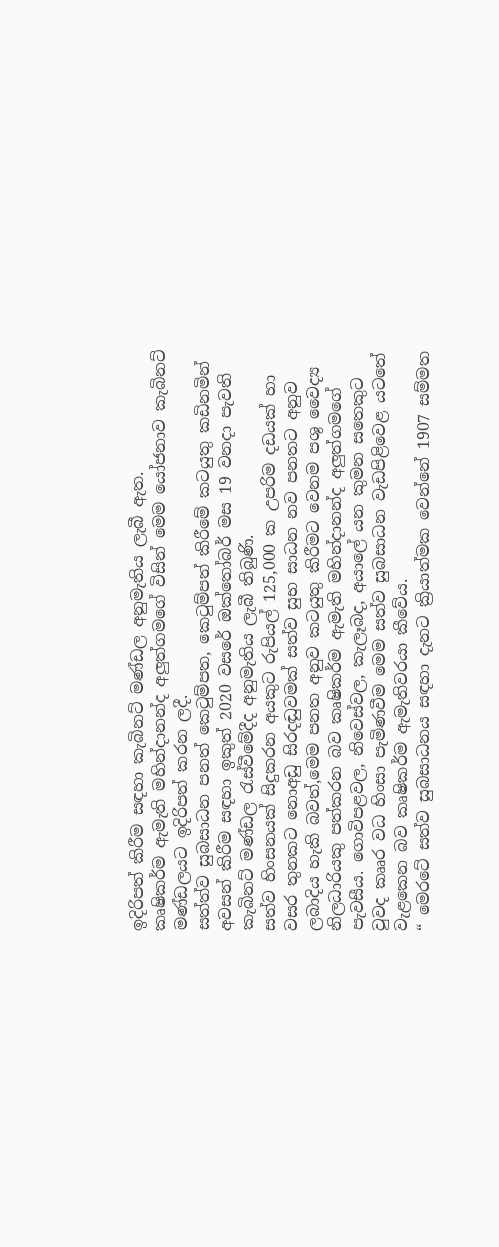ඉදිරිපත් කිරීම සඳහා කැබිනට් මණ්ඩල අනුමැතිය ලැබී ඇත.
කෘෂිකර්ම ඇමැති මහින්දානන්ද අලුත්ගමගේ විසින් මෙම යෝජනාව කැබිනට් මණ්ඩලයට ඉදිරිපත් කරන ලදී.
සත්ත්ව සුබසාධන පනත් කෙටුම්පත, කෙටුම්පත් කිරීමේ කටයුතු කඩිනමින් අවසන් කිරීම සඳහා ඉකුත් 2020 වසරේ ඔක්තෝබර් මස 19 වනදා පැවති කැබිනට් මණ්ඩල රැස්වීමේදීද අනුමැතිය ලැබී තිබුණි.
සත්ව හිංසනයක් සිදුකරන අයකුට රුපියල් 125,000 ක උපරිම දඩයක් හා වසර තුනකට නොඅඩු සිරදඬුවමක් සත්ව සුභ සාධන නව පනතට අනුව ලබාදිය හැකි බවත්,මෙම පනත අනුව කටයුතු කිරීමට වෙනම පශු වෛද්‍ය නිලධාරියකු පත්කරන බව කෘෂිකර්ම ඇමැති මහින්දානන්ද අලුත්ගමගේ පැවසීය. ගොවිපළවල, නිවෙස්වල, කැලෑබද, අයාලේ යන කුමන සතෙකුට වුවද කෲර වධ හිංසා පැමිණවීම මෙම සත්ව සුබසාධන වැඩපිළිවෙළ යටතේ වැළකෙන බව කෘෂිකර්ම ඇමැතිවරයා කීවේය.
“ මෙරටේ සත්ව සුබසාධනය සඳහා දැනට ක්‍රියාත්මක වෙන්නේ 1907 සම්මත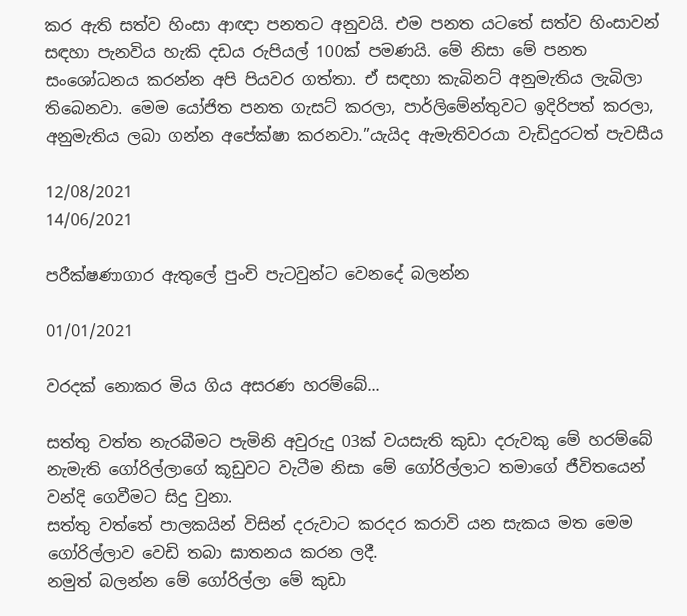කර ඇති සත්ව හිංසා ආඥා පනතට අනුවයි. එම පනත යටතේ සත්ව හිංසාවන් සඳහා පැනවිය හැකි දඩය රුපියල් 100ක් පමණයි. මේ නිසා මේ පනත සංශෝධනය කරන්න අපි පියවර ගත්තා. ඒ සඳහා කැබිනට් අනුමැතිය ලැබිලා තිබෙනවා. මෙම යෝජිත පනත ගැසට් කරලා, පාර්ලිමේන්තුවට ඉදිරිපත් කරලා, අනුමැතිය ලබා ගන්න අපේක්ෂා කරනවා.”යැයිද ඇමැතිවරයා වැඩිදුරටත් පැවසීය

12/08/2021
14/06/2021

පරීක්ෂණාගාර ඇතුලේ පුංචි පැටවුන්ට වෙනදේ බලන්න

01/01/2021

වරදක් නොකර මිය ගිය අසරණ හරම්බේ...

සත්තු වත්ත නැරබීමට පැමිනි අවුරුදු 03ක් වයසැති කුඩා දරුවකු මේ හරම්බේ නැමැති ගෝරිල්ලාගේ කූඩුවට වැටීම නිසා මේ ගෝරිල්ලාට තමාගේ ජීවිතයෙන් වන්දි ගෙවීමට සිදු වුනා.
සත්තු වත්තේ පාලකයින් විසින් දරුවාට කරදර කරාවි යන සැකය මත මෙම ගෝරිල්ලාව වෙඩි තබා ඝාතනය කරන ලදී.
නමුත් බලන්න මේ ගෝරිල්ලා මේ කුඩා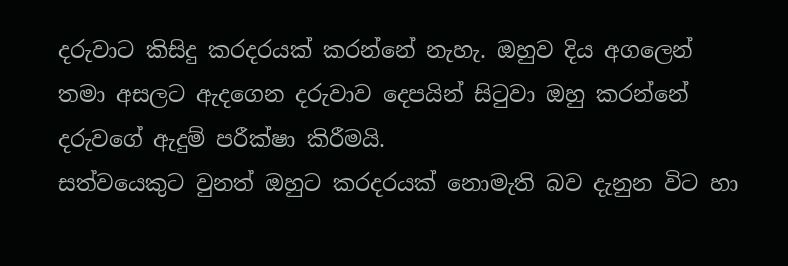දරුවාට කිසිදු කරදරයක් කරන්නේ නැහැ. ඔහුව දිය අගලෙන් තමා අසලට ඇදගෙන දරුවාව දෙපයින් සිටුවා ඔහු කරන්නේ දරුවගේ ඇදුම් පරීක්ෂා කිරීමයි.
සත්වයෙකුට වුනත් ඔහුට කරදරයක් නොමැති බව දැනුන විට හා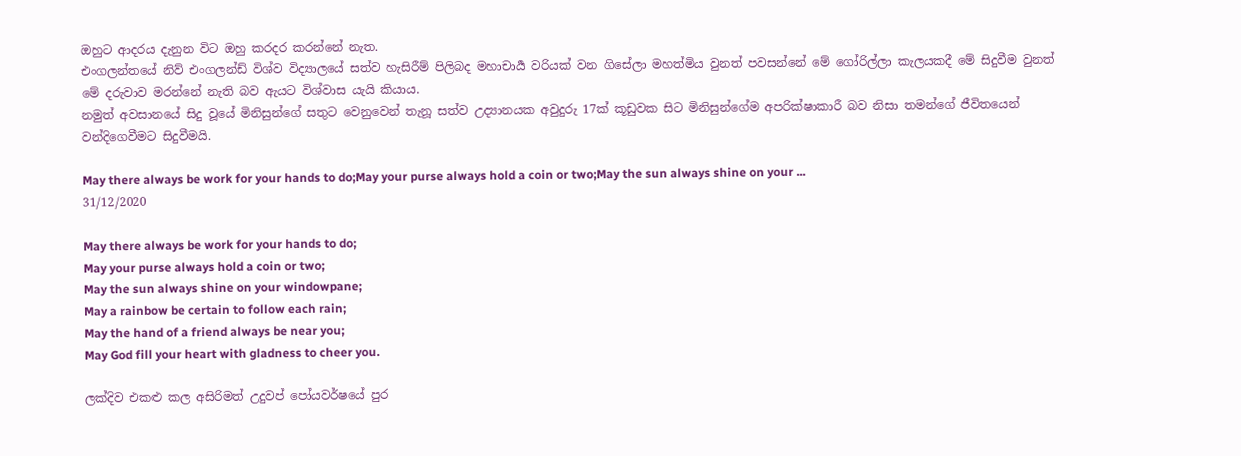ඔහුට ආදරය දැනුන විට ඔහු කරදර කරන්නේ නැත.
එංගලන්තයේ නිව් එංගලන්ඩ් විශ්ව විද්‍යාලයේ සත්ව හැසිරීම් පිලිබද මහාචාර්‍ය වරියක් වන ගිසේලා මහත්මිය වුනත් පවසන්නේ මේ ගෝරිල්ලා කැලයකදී මේ සිදුවීම වුනත් මේ දරුවාව මරන්නේ නැති බව ඇයට විශ්වාස යැයි කියාය.
නමුත් අවසානයේ සිදු වූයේ මිනිසුන්ගේ සතුට වෙනුවෙන් තැනූ සත්ව උද්‍යානයක අවුදුරු 17ක් කූඩුවක සිට මිනිසුන්ගේම අපරික්ෂාකාරී බව නිසා තමන්ගේ ජීවිතයෙන් වන්දිගෙවීමට සිදුවීමයි.

May there always be work for your hands to do;May your purse always hold a coin or two;May the sun always shine on your ...
31/12/2020

May there always be work for your hands to do;
May your purse always hold a coin or two;
May the sun always shine on your windowpane;
May a rainbow be certain to follow each rain;
May the hand of a friend always be near you;
May God fill your heart with gladness to cheer you.

ලක්දිව එකළු කල අසිරිමත් උදුවප් පෝයවර්ෂයේ පුර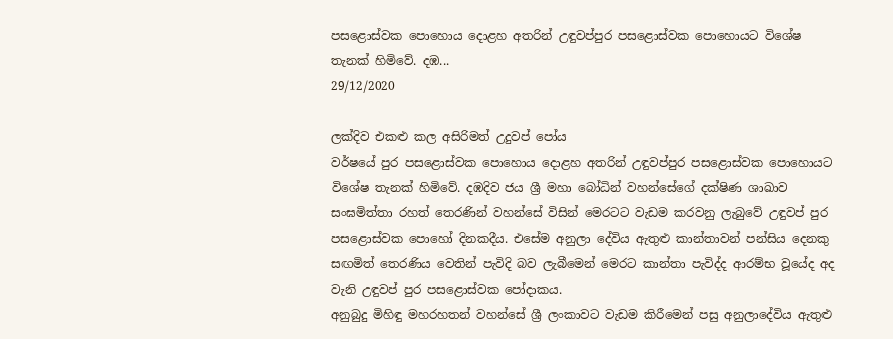පසළොස්වක පොහොය දොළහ අතරින් උඳුවප්පුර පසළොස්වක පොහොයට විශේෂ තැනක් හිමිවේ. දඹ...
29/12/2020

ලක්දිව එකළු කල අසිරිමත් උදුවප් පෝය
වර්ෂයේ පුර පසළොස්වක පොහොය දොළහ අතරින් උඳුවප්පුර පසළොස්වක පොහොයට විශේෂ තැනක් හිමිවේ. දඹදිව ජය ශ්‍රී මහා බෝධින් වහන්සේගේ දක්ෂිණ ශාඛාව සංඝමිත්තා රහත් තෙරණින් වහන්සේ විසින් මෙරටට වැඩම කරවනු ලැබුවේ උඳුවප් පුර පසළොස්වක පොහෝ දිනකදීය. එසේම අනුලා දේවිය ඇතුළු කාන්තාවන් පන්සිය දෙනකු සඟමිත් තෙරණිය වෙතින් පැවිදි බව ලැබීමෙන් මෙරට කාන්තා පැවිද්ද ආරම්භ වූයේද අද වැනි උඳුවප් පුර පසළොස්වක පෝදාකය.
අනුබුදු මිහිඳු මහරහතන් වහන්සේ ශ්‍රී ලංකාවට වැඩම කිරීමෙන් පසු අනුලාදේවිය ඇතුළු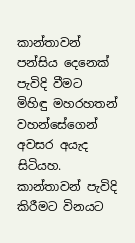කාන්තාවන් පන්සිය දෙනෙක් පැවිදි වීමට මිහිඳු මහරහතන් වහන්සේගෙන් අවසර අයැද සිටියහ. කාන්තාවන් පැවිදි කිරීමට විනයට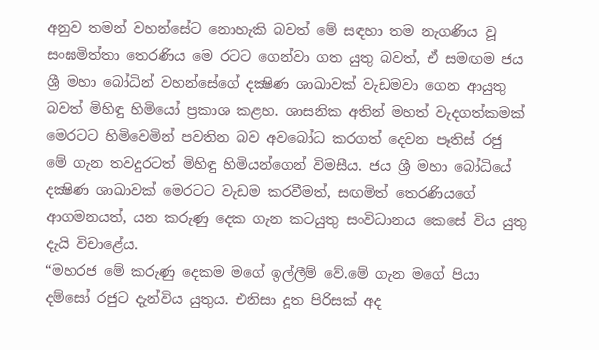අනුව තමන් වහන්සේට නොහැකි බවත් මේ සඳහා තම නැගණිය වූ සංඝමිත්තා තෙරණිය මෙ රටට ගෙන්වා ගත යුතු බවත්, ඒ සමඟම ජය ශ්‍රී මහා බෝධින් වහන්සේගේ දක්‍ෂිණ ශාඛාවක් වැඩමවා ගෙන ආයුතු බවත් මිහිඳු හිමියෝ ප්‍රකාශ කළහ. ශාසනික අතින් මහත් වැදගත්කමක් මෙරටට හිමිවෙමින් පවතින බව අවබෝධ කරගත් දෙවන පෑතිස් රජු මේ ගැන තවදුරටත් මිහිඳු හිමියන්ගෙන් විමසීය. ජය ශ්‍රී මහා බෝධියේ දක්‍ෂිණ ශාඛාවක් මෙරටට වැඩම කරවීමත්, සඟමිත් තෙරණියගේ ආගමනයත්, යන කරුණු දෙක ගැන කටයුතු සංවිධානය කෙසේ විය යුතු දැයි විචාළේය.
“මහරජ මේ කරුණු දෙකම මගේ ඉල්ලීම් වේ.මේ ගැන මගේ පියා දම්සෝ රජුට දැන්විය යුතුය. එනිසා දූත පිරිසක් අද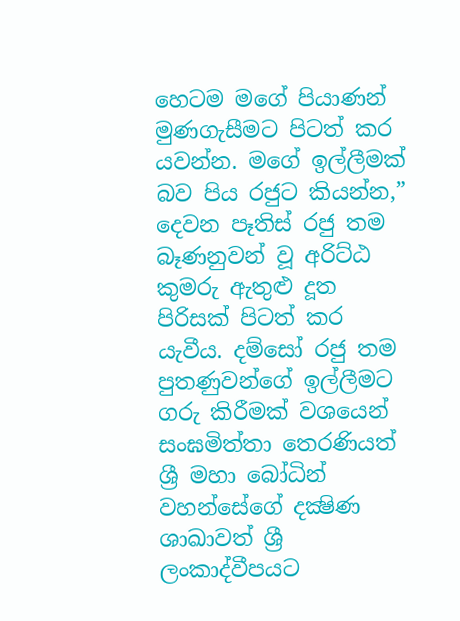හෙටම මගේ පියාණන් මුණගැසීමට පිටත් කර යවන්න. මගේ ඉල්ලීමක් බව පිය රජුට කියන්න,”
දෙවන පෑතිස් රජු තම බෑණනුවන් වූ අරිට්ඨ කුමරු ඇතුළු දූත පිරිසක් පිටත් කර යැවීය. දම්සෝ රජු තම පුතණුවන්ගේ ඉල්ලීමට ගරු කිරීමක් වශයෙන් සංඝමිත්තා තෙරණියත් ශ්‍රී මහා බෝධින් වහන්සේගේ දක්‍ෂිණ ශාඛාවත් ශ්‍රී ලංකාද්වීපයට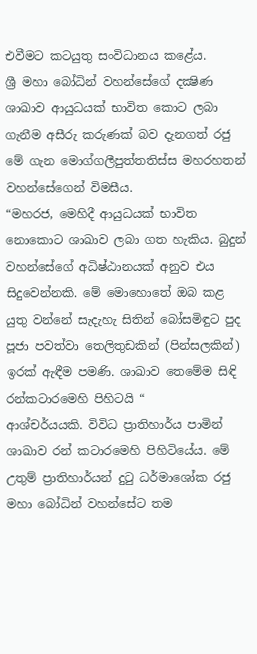එවීමට කටයුතු සංවිධානය කළේය.
ශ්‍රී මහා බෝධින් වහන්සේගේ දක්‍ෂිණ ශාඛාව ආයුධයක් භාවිත කොට ලබා ගැනීම අසීරු කරුණක් බව දැනගත් රජු මේ ගැන මොග්ගලීපුත්තතිස්ස මහරහතන් වහන්සේගෙන් විමසීය.
“මහරජ, මෙහිදී ආයුධයක් භාවිත නොකොට ශාඛාව ලබා ගත හැකිය. බුදුන් වහන්සේගේ අධිෂ්ඨානයක් අනුව එය සිදුවෙන්නකි. මේ මොහොතේ ඔබ කළ යුතු වන්නේ සැදැහැ සිතින් බෝසමිඳුට පුද පූජා පවත්වා තෙලිතුඩකින් (පින්සලකින්) ඉරක් ඇඳීම පමණි. ශාඛාව තෙමේම සිඳි රන්කටාරමෙහි පිහිටයි “
ආශ්චර්යයකි. විවිධ ප්‍රාතිහාර්ය පාමින් ශාඛාව රන් කටාරමෙහි පිහිටියේය. මේ උතුම් ප්‍රාතිහාර්යන් දුටු ධර්මාශෝක රජු මහා බෝධින් වහන්සේට තම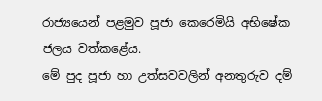රාජ්‍යයෙන් පළමුව පූජා කෙරෙමියි අභිෂේක ජලය වත්කළේය.
මේ පුද පූජා හා උත්සවවලින් අනතුරුව දම්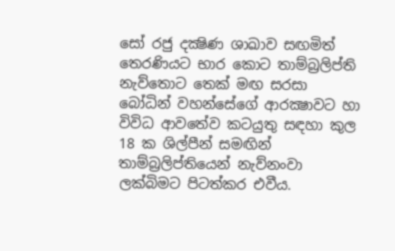සෝ රජු දක්‍ෂිණ ශාඛාව සඟමිත් තෙරණියට භාර කොට තාම්බ්‍රලිප්ති නැව්තොට තෙක් මඟ සරසා බෝධින් වහන්සේගේ ආරක්‍ෂාවට හා විවිධ ආවතේව කටයුතු සඳහා කුල 18 ක ශිල්පීන් සමඟින් තාම්බ්‍රලිප්තියෙන් නැව්නංවා ලක්බිමට පිටත්කර එවීය.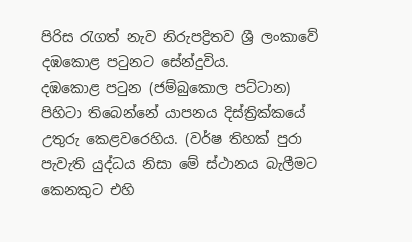පිරිස රැගත් නැව නිරුපද්‍රිතව ශ්‍රී ලංකාවේ දඹකොළ පටුනට සේන්දුවිය.
දඹකොළ පටුන (ජම්බුකොල පට්ටාන) පිහිටා තිබෙන්නේ යාපනය දිස්ත්‍රික්කයේ උතුරු කෙළවරෙහිය. (වර්ෂ තිහක් පුරා පැවැති යුද්ධය නිසා මේ ස්ථානය බැලීමට කෙනකුට එහි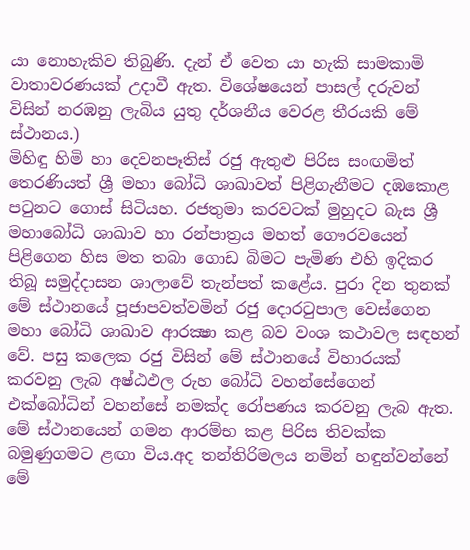යා නොහැකිව තිබුණි. දැන් ඒ වෙත යා හැකි සාමකාමි වාතාවරණයක් උදාවී ඇත. විශේෂයෙන් පාසල් දරුවන් විසින් නරඹනු ලැබිය යුතු දර්ශනීය වෙරළ තීරයකි මේ ස්ථානය.)
මිහිඳු හිමි හා දෙවනපෑතිස් රජු ඇතුළු පිරිස සංඟමිත් තෙරණියත් ශ්‍රී මහා බෝධි ශාඛාවත් පිළිගැනීමට දඹකොළ පටුනට ගොස් සිටියහ. රජතුමා කරවටක් මුහුදට බැස ශ්‍රී මහාබෝධි ශාඛාව හා රන්පාත්‍රය මහත් ගෞරවයෙන් පිළිගෙන හිස මත තබා ගොඩ බිමට පැමිණ එහි ඉදිකර තිබූ සමුද්දාසන ශාලාවේ තැන්පත් කළේය. පුරා දින තුනක් මේ ස්ථානයේ පූජාපවත්වමින් රජු දොරටුපාල වෙස්ගෙන මහා බෝධි ශාඛාව ආරක්‍ෂා කළ බව වංශ කථාවල සඳහන් වේ. පසු කලෙක රජු විසින් මේ ස්ථානයේ විහාරයක් කරවනු ලැබ අෂ්ඨඵල රුහ බෝධි වහන්සේගෙන් එක්බෝධින් වහන්සේ නමක්ද රෝපණය කරවනු ලැබ ඇත.
මේ ස්ථානයෙන් ගමන ආරම්භ කළ පිරිස තිවක්ක බමුණුගමට ළඟා විය.අද තන්තිරිමලය නමින් හඳුන්වන්නේ මේ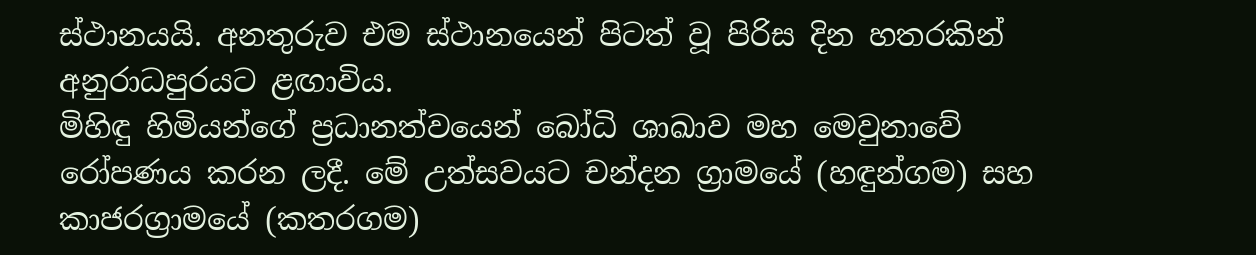ස්ථානයයි. අනතුරුව එම ස්ථානයෙන් පිටත් වූ පිරිස දින හතරකින් අනුරාධපුරයට ළඟාවිය.
මිහිඳු හිමියන්ගේ ප්‍රධානත්වයෙන් බෝධි ශාඛාව මහ මෙවුනාවේ රෝපණය කරන ලදී. මේ උත්සවයට චන්දන ග්‍රාමයේ (හඳුන්ගම) සහ කාජරග්‍රාමයේ (කතරගම)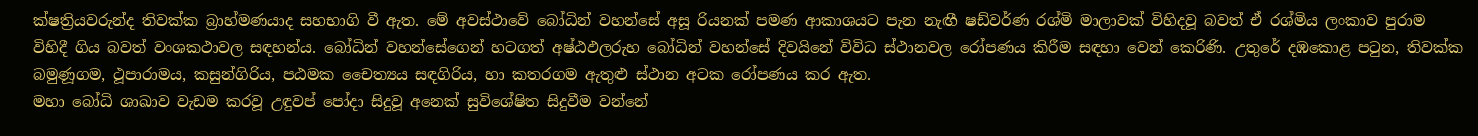ක්ෂත්‍රියවරුන්ද තිවක්ක බ්‍රාහ්මණයාද සහභාගි වී ඇත. මේ අවස්ථාවේ බෝධින් වහන්සේ අසූ රියනක් පමණ ආකාශයට පැන නැඟී ෂඩ්වර්ණ රශ්මි මාලාවක් විහිදවූ බවත් ඒ රශ්මිය ලංකාව පුරාම විහිදී ගිය බවත් වංශකථාවල සඳහන්ය. බෝධින් වහන්සේගෙන් හටගත් අෂ්ඨඵලරුහ බෝධින් වහන්සේ දිවයිනේ විවිධ ස්ථානවල රෝපණය කිරීම සඳහා වෙන් කෙරිණි. උතුරේ දඹකොළ පටුන, තිවක්ක බමුණූගම, ථූපාරාමය, කසුන්ගිරිය, පඨමක චෛත්‍යය සඳගිරිය, හා කතරගම ඇතුළු ස්ථාන අටක රෝපණය කර ඇත.
මහා බෝධි ශාඛාව වැඩම කරවූ උඳුවප් පෝදා සිදුවූ අනෙක් සුවිශේෂිත සිදුවීම වන්නේ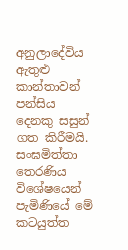අනුලාදේවිය ඇතුළු කාන්තාවන් පන්සිය දෙනකු සසුන් ගත කිරීමයි. සංඝමිත්තා තෙරණිය විශේෂයෙන් පැමිණියේ මේ කටයුත්ත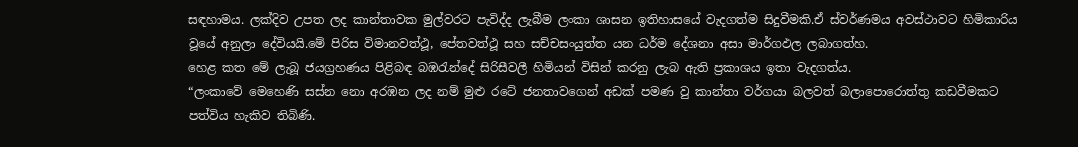සඳහාමය. ලක්දිව උපත ලද කාන්තාවක මුල්වරට පැවිද්ද ලැබීම ලංකා ශාසන ඉතිහාසයේ වැදගත්ම සිදුවීමකි.ඒ ස්වර්ණමය අවස්ථාවට හිමිකාරිය වූයේ අනුලා දේවියයි.මේ පිරිස විමානවත්ථූ, පේතවත්ථූ සහ සච්චසංයුත්ත යන ධර්ම දේශනා අසා මාර්ගඵල ලබාගත්හ.
හෙළ කත මේ ලැබූ ජයග්‍රහණය පිළිබඳ බඹරැන්දේ සිරිසීවලී හිමියන් විසින් කරනු ලැබ ඇති ප්‍රකාශය ඉතා වැදගත්ය.
“ලංකාවේ මෙහෙණි සස්න නො අරඹන ලද නම් මුළු රටේ ජනතාවගෙන් අඩක් පමණ වු කාන්තා වර්ගයා බලවත් බලාපොරොත්තු කඩවීමකට පත්විය හැකිව තිබිණි.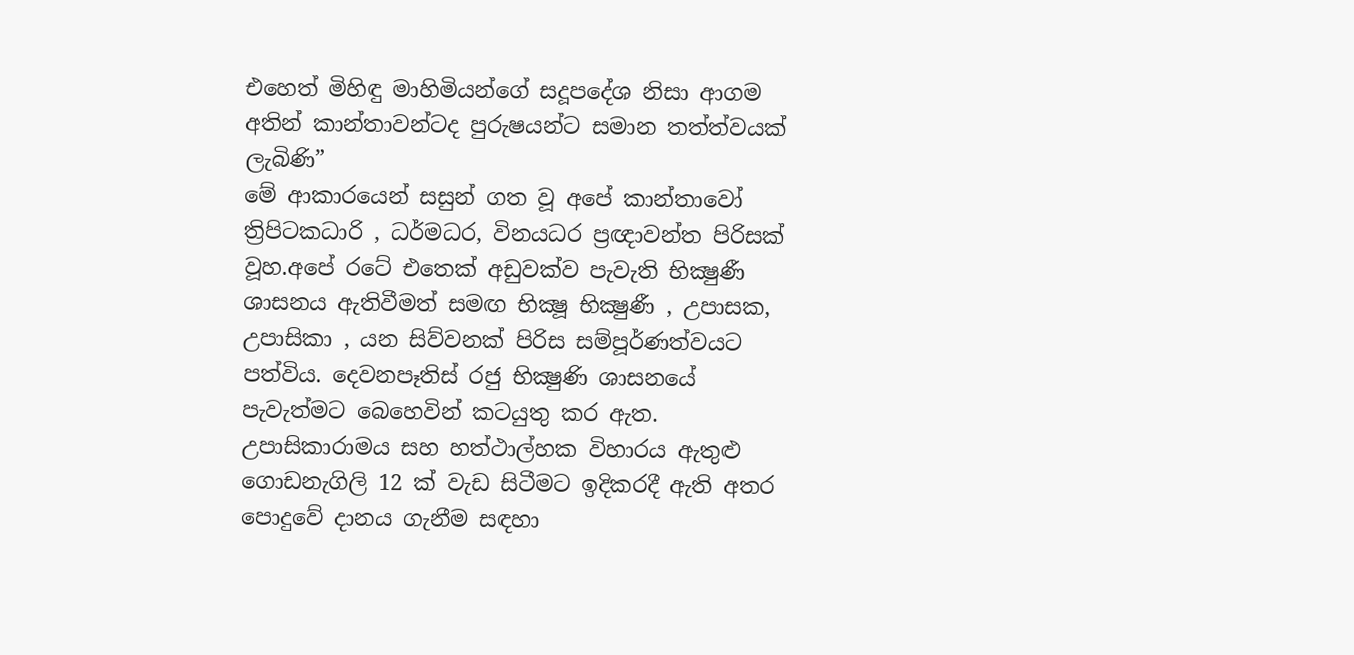එහෙත් මිහිඳු මාහිමියන්ගේ සදූපදේශ නිසා ආගම අතින් කාන්තාවන්ටද පුරුෂයන්ට සමාන තත්ත්වයක් ලැබිණි”
මේ ආකාරයෙන් සසුන් ගත වූ අපේ කාන්තාවෝ ත්‍රිපිටකධාරි , ධර්මධර, විනයධර ප්‍රඥාවන්ත පිරිසක් වූහ.අපේ රටේ එතෙක් අඩුවක්ව පැවැති භික්‍ෂුණී ශාසනය ඇතිවීමත් සමඟ භික්‍ෂූ භික්‍ෂුණී , උපාසක, උපාසිකා , යන සිව්වනක් පිරිස සම්පූර්ණත්වයට පත්විය. දෙවනපෑතිස් රජු භික්‍ෂුණි ශාසනයේ පැවැත්මට බෙහෙවින් කටයුතු කර ඇත. උපාසිකාරාමය සහ හත්ථාල්හක විහාරය ඇතුළු ගොඩනැගිලි 12 ක් වැඩ සිටීමට ඉදිකරදී ඇති අතර පොදුවේ දානය ගැනීම සඳහා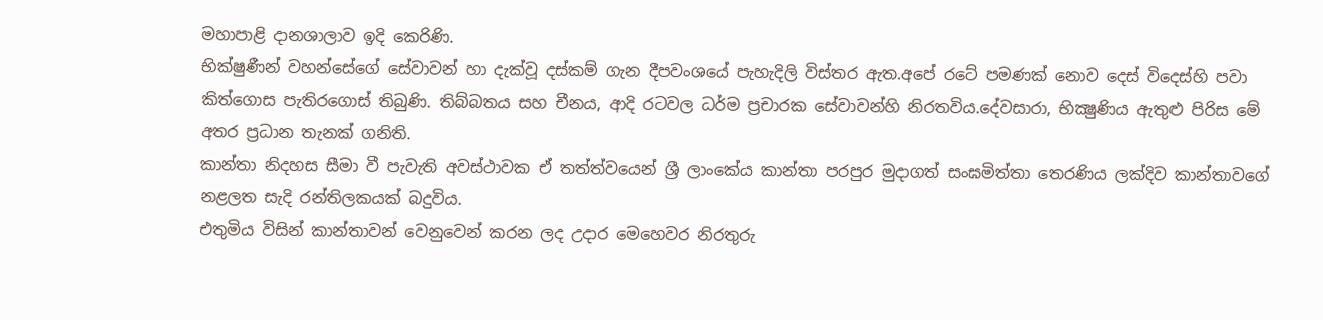මහාපාළි දානශාලාව ඉදි කෙරිණි.
භික්ෂුණීන් වහන්සේගේ සේවාවන් හා දැක්වූ දස්කම් ගැන දීපවංශයේ පැහැදිලි විස්තර ඇත.අපේ රටේ පමණක් නොව දෙස් විදෙස්හි පවා කිත්ගොස පැතිරගොස් තිබුණි. තිබ්බතය සහ චීනය, ආදි රටවල ධර්ම ප්‍රචාරක සේවාවන්හි නිරතවිය.දේවසාරා, භික්‍ෂුණිය ඇතුළු පිරිස මේ අතර ප්‍රධාන තැනක් ගනිති.
කාන්තා නිදහස සීමා වී පැවැති අවස්ථාවක ඒ තත්ත්වයෙන් ශ්‍රී ලාංකේය කාන්තා පරපුර මුදාගත් සංඝමිත්තා තෙරණිය ලක්දිව කාන්තාවගේ නළලත සැදි රන්තිලකයක් බදුවිය.
එතුමිය විසින් කාන්තාවන් වෙනුවෙන් කරන ලද උදාර මෙහෙවර නිරතුරු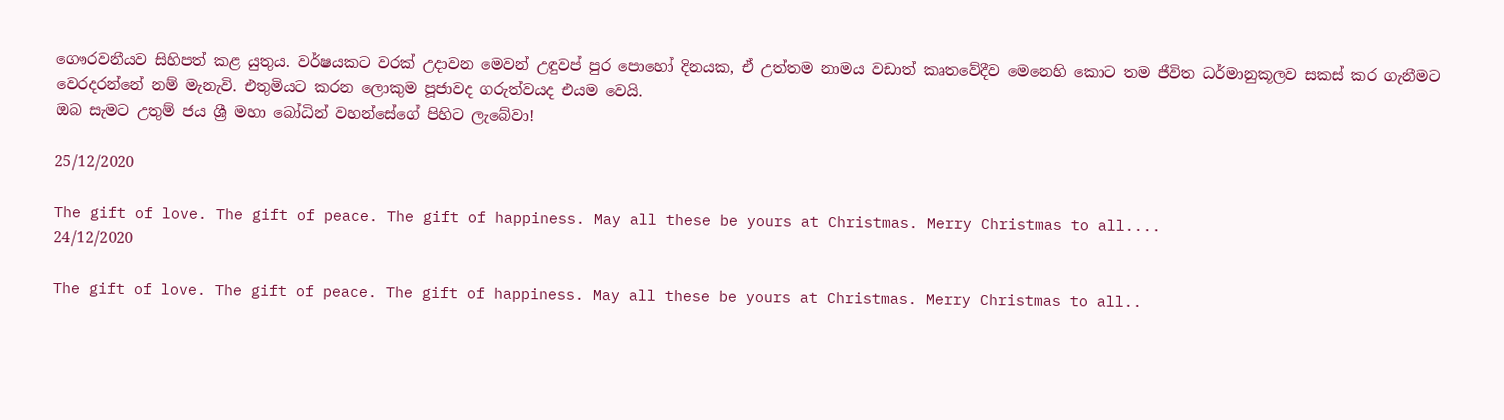ගෞරවනීයව සිහිපත් කළ යුතුය. වර්ෂයකට වරක් උදාවන මෙවන් උඳුවප් පුර පොහෝ දිනයක, ඒ උත්තම නාමය වඩාත් කෘතවේදීව මෙනෙහි කොට තම ජීවිත ධර්මානුකූලව සකස් කර ගැනීමට වෙරදරන්නේ නම් මැනැවි. එතුමියට කරන ලොකුම පූජාවද ගරුත්වයද එයම වෙයි.
ඔබ සැමට උතුම් ජය ශ්‍රී මහා බෝධින් වහන්සේගේ පිහිට ලැබේවා!

25/12/2020

The gift of love. The gift of peace. The gift of happiness. May all these be yours at Christmas. Merry Christmas to all....
24/12/2020

The gift of love. The gift of peace. The gift of happiness. May all these be yours at Christmas. Merry Christmas to all..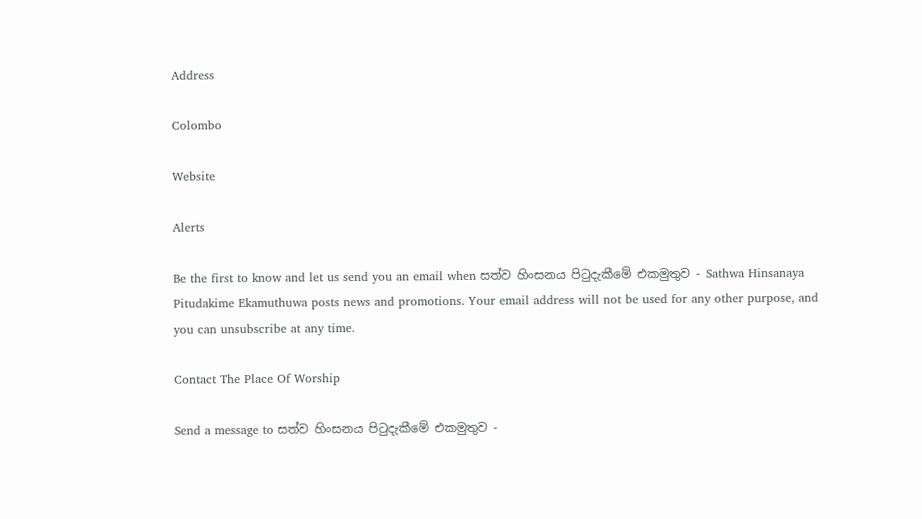Address

Colombo

Website

Alerts

Be the first to know and let us send you an email when සත්ව හිංසනය පිටුදැකීමේ එකමුතුව - Sathwa Hinsanaya Pitudakime Ekamuthuwa posts news and promotions. Your email address will not be used for any other purpose, and you can unsubscribe at any time.

Contact The Place Of Worship

Send a message to සත්ව හිංසනය පිටුදැකීමේ එකමුතුව -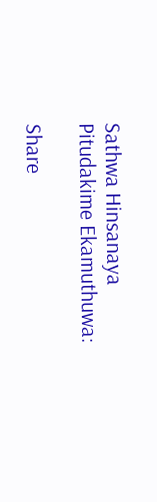Sathwa Hinsanaya Pitudakime Ekamuthuwa:

Share